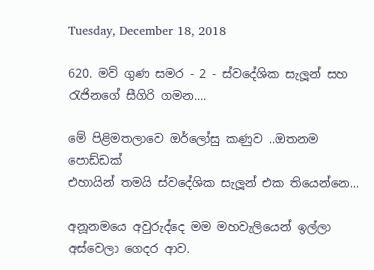Tuesday, December 18, 2018

620. මව් ගුණ සමර - 2 - ස්වදේශික සැලූන් සහ රැජිනගේ සීගිරි ගමන....

මේ පිළිමතලාවෙ ඔර්ලෝසු කණුව ..ඔතනම පොඩ්ඩක්
එහායින් තමයි ස්වදේශික සැලූන් එක තියෙන්නෙ...

අනූනමයෙ අවුරුද්දෙ මම මහවැලියෙන් ඉල්ලා අස්වෙලා ගෙදර ආව.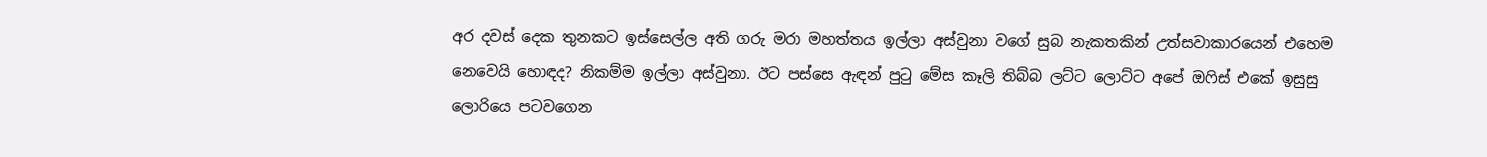අර දවස් දෙක තුනකට ඉස්සෙල්ල අති ගරු මරා මහත්තය ඉල්ලා අස්වුනා වගේ සුබ නැකතකින් උත්සවාකාරයෙන් එහෙම නෙවෙයි හොඳද? නිකම්ම ඉල්ලා අස්වුනා. ඊට පස්සෙ ඇඳන් පුටු මේස කෑලි තිබ්බ ලට්ට ලොට්ට අපේ ඔෆිස් එකේ ඉසුසු ලොරියෙ පටවගෙන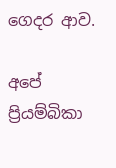ගෙදර ආව.

අපේ ප්‍රියම්බිකා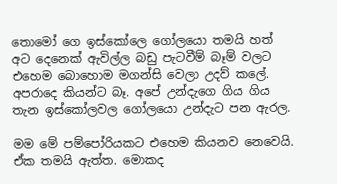තොමෝ ගෙ ඉස්කෝලෙ ගෝලයො තමයි හත් අට දෙනෙක් ඇවිල්ල බඩු පැටවීම් බෑම් වලට එහෙම බොහොම මගන්සි වෙලා උදව් කලේ. අපරාදෙ කියන්ට බෑ. අපේ උන්දැගෙ ගිය ගිය තැන ඉස්කෝලවල ගෝලයො උන්දැට පන ඇරල.

මම මේ පම්පෝරියකට එහෙම කියනව නෙවෙයි. ඒක තමයි ඇත්ත. මොකද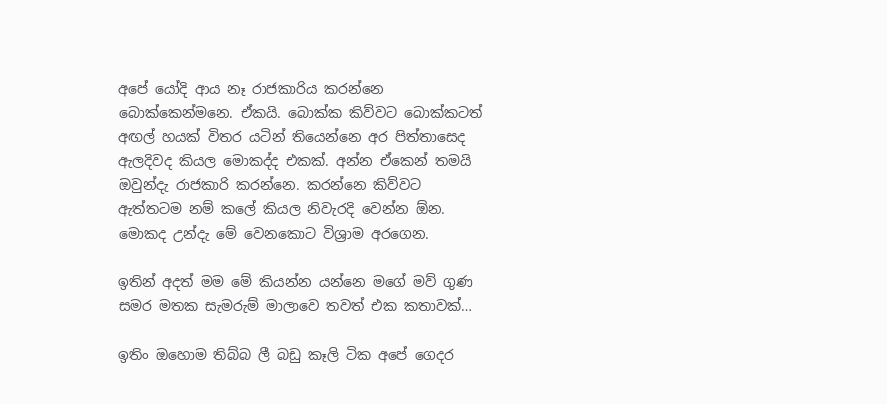අපේ යෝදි ආය නෑ රාජකාරිය කරන්නෙ බොක්කෙන්මනෙ. ඒකයි. බොක්ක කිව්වට බොක්කටත් අඟල් හයක් විතර යටින් තියෙන්නෙ අර පිත්තාසෙද ඇලදිවද කියල මොකද්ද එකක්. අන්න ඒකෙන් තමයි ඔවුන්දැ රාජකාරි කරන්නෙ. කරන්නෙ කිව්වට ඇත්තටම නම් කලේ කියල නිවැරදි වෙන්න ඕන. මොකද උන්දැ මේ වෙනකොට විශ්‍රාම අරගෙන.

ඉතින් අදත් මම මේ කියන්න යන්නෙ මගේ මව් ගුණ සමර මතක සැමරුම් මාලාවෙ තවත් එක කතාවක්…

ඉතිං ඔහොම තිබ්බ ලී බඩු කෑලි ටික අපේ ගෙදර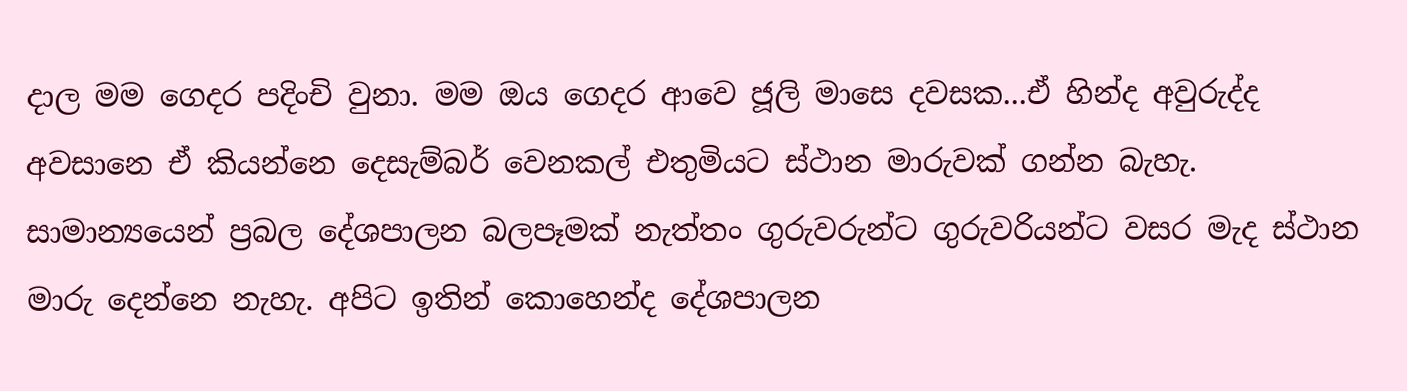දාල මම ගෙදර පදිංචි වුනා. මම ඔය ගෙදර ආවෙ ජූලි මාසෙ දවසක...ඒ හින්ද අවුරුද්ද අවසානෙ ඒ කියන්නෙ දෙසැම්බර් වෙනකල් එතුමියට ස්ථාන මාරුවක් ගන්න බැහැ. සාමාන්‍යයෙන් ප්‍රබල දේශපාලන බලපෑමක් නැත්තං ගුරුවරුන්ට ගුරුවරියන්ට වසර මැද ස්ථාන මාරු දෙන්නෙ නැහැ. අපිට ඉතින් කොහෙන්ද දේශපාලන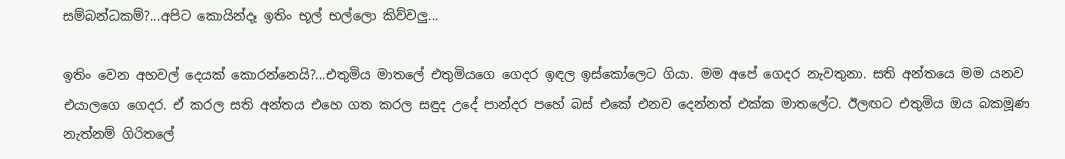සම්බන්ධකම්?...අපිට කොයින්දෑ ඉතිං භූල් භල්ලො කිව්වලු...

ඉතිං වෙන අහවල් දෙයක් කොරන්නෙයි?...එතුමිය මාතලේ එතුමියගෙ ගෙදර ඉඳල ඉස්කෝලෙට ගියා. මම අපේ ගෙදර නැවතුනා. සති අන්තයෙ මම යනව එයාලගෙ ගෙදර. ඒ කරල සති අන්තය එහෙ ගත කරල සඳුද උදේ පාන්දර පහේ බස් එකේ එනව දෙන්නත් එක්ක මාතලේට. ඊලඟට එතුමිය ඔය බකමූණ නැත්නම් ගිරිතලේ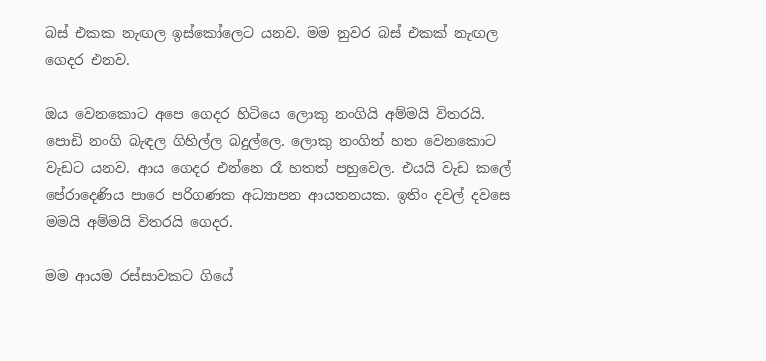බස් එකක නැඟල ඉස්කෝලෙට යනව. මම නුවර බස් එකක් නැඟල ගෙදර එනව.

ඔය වෙනකොට අපෙ ගෙදර හිටියෙ ලොකු නංගියි අම්මයි විතරයි. පොඩි නංගි බැඳල ගිහිල්ල බදුල්ලෙ. ලොකු නංගිත් හත වෙනකොට වැඩට යනව. ආය ගෙදර එන්නෙ රෑ හතත් පහුවෙල. එයයි වැඩ කලේ පේරාදෙණිය පාරෙ පරිගණක අධ්‍යාපන ආයතනයක. ඉතිං දවල් දවසෙ මමයි අම්මයි විතරයි ගෙදර.

මම ආයම රස්සාවකට ගියේ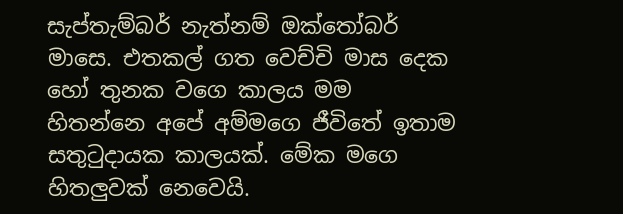සැප්තැම්බර් නැත්නම් ඔක්තෝබර් මාසෙ. එතකල් ගත වෙච්චි මාස දෙක හෝ තුනක වගෙ කාලය මම හිතන්නෙ අපේ අම්මගෙ ජීවිතේ ඉතාම සතුටුදායක කාලයක්. මේක මගෙ හිතලුවක් නෙවෙයි.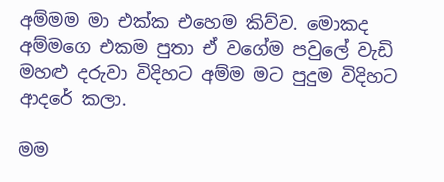අම්මම මා එක්ක එහෙම කිව්ව. මොකද අම්මගෙ එකම පුතා ඒ වගේම පවුලේ වැඩි මහළු දරුවා විදිහට අම්ම මට පුදුම විදිහට ආදරේ කලා.

මම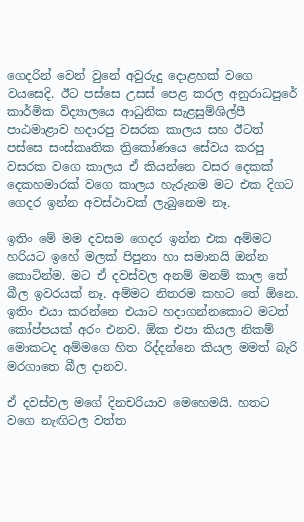ගෙදරින් වෙන් වුනේ අවුරුදු දොළහක් වගෙ වයසෙදි. ඊට පස්සෙ උසස් පෙළ කරල අනුරාධපුරේ කාර්මික විද්‍යාලයෙ ආධුනික සැළසුම්ශිල්පී පාඨමාළාව හදාරපු වසරක කාලය සහ ඊටත් පස්සෙ සංස්කෘතික ත්‍රිකෝණයෙ සේවය කරපු වසරක වගෙ කාලය ඒ කියන්නෙ වසර දෙකක් දෙකහමාරක් වගෙ කාලය හැරුනම මට එක දිගට ගෙදර ඉන්න අවස්ථාවක් ලැබුනෙම නෑ.

ඉතිං මේ මම දවසම ගෙදර ඉන්න එක අම්මට හරියට ඉහේ මලක් පිපුනා හා සමානයි ඔන්න කොටින්ම. මට ඒ දවස්වල අනම් මනම් කාල තේ බීල ඉවරයක් නෑ. අම්මට නිතරම කහට තේ ඕනෙ. ඉතිං එයා කරන්නෙ එයාට හදාගන්නකොට මටත් කෝප්පයක් අරං එනව. ඕක එපා කියල නිකම් මොකටද අම්මගෙ හිත රිද්දන්නෙ කියල මමත් බැරි මරගාතෙ බීල දානව.

ඒ දවස්වල මගේ දිනචරියාව මෙහෙමයි. හතට වගෙ නැඟිටල වත්ත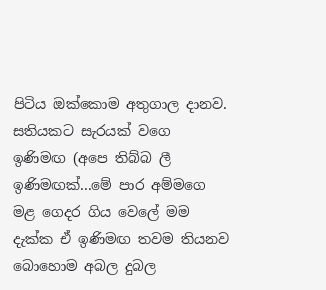පිටිය ඔක්කොම අතුගාල දානව. සතියකට සැරයක් වගෙ ඉණිමඟ (අපෙ තිබ්බ ලී ඉණිමඟක්...මේ පාර අම්මගෙ මළ ගෙදර ගිය වෙලේ මම දැක්ක ඒ ඉණිමඟ තවම තියනව බොහොම අබල දුබල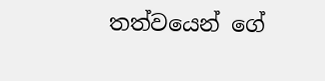තත්වයෙන් ගේ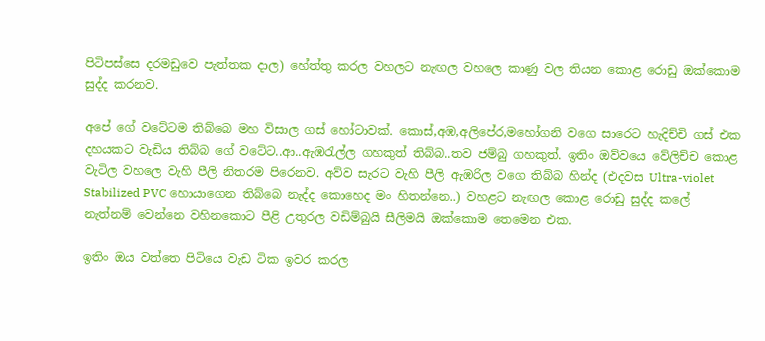පිටිපස්සෙ දරමඩුවෙ පැත්තක දාල) හේත්තු කරල වහලට නැඟල වහලෙ කාණු වල තියන කොළ රොඩු ඔක්කොම සුද්ද කරනව.

අපේ ගේ වටේටම තිබ්බෙ මහ විසාල ගස් හෝටාවක්. කොස්,අඹ,අලිපේර,මහෝගනි වගෙ සාරෙට හැදිච්චි ගස් එක දහයකට වැඩිය තිබ්බ ගේ වටේට..ආ..ඇඹරැල්ල ගහකුත් තිබ්බ..තව ජම්බු ගහකුත්. ඉතිං ඔව්වයෙ වේලිච්ච කොළ වැටිල වහලෙ වැහි පීලි නිතරම පිරෙනව. අව්ව සැරට වැහි පීලි ඇඹරිල වගෙ තිබ්බ හින්ද (එදවස Ultra-violet Stabilized PVC හොයාගෙන තිබ්බෙ නැද්ද කොහෙද මං හිතන්නෙ..) වහළට නැඟල කොළ රොඩු සුද්ද කලේ නැත්නම් වෙන්නෙ වහිනකොට පීළි උතුරල වඩිම්බුයි සීලිමයි ඔක්කොම තෙමෙන එක.

ඉතිං ඔය වත්තෙ පිටියෙ වැඩ ටික ඉවර කරල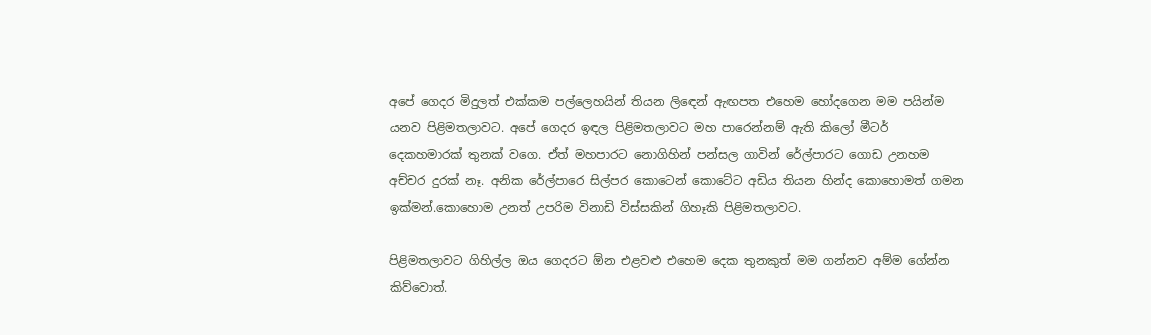අපේ ගෙදර මිදුලත් එක්කම පල්ලෙහයින් තියන ලිඳෙන් ඇඟපත එහෙම හෝදගෙන මම පයින්ම යනව පිළිමතලාවට. අපේ ගෙදර ඉඳල පිළිමතලාවට මහ පාරෙන්නම් ඇති කිලෝ මීටර් දෙකහමාරක් තුනක් වගෙ. ඒත් මහපාරට නොගිහින් පන්සල ගාවින් රේල්පාරට ගොඩ උනහම අච්චර දුරක් නෑ. අනික රේල්පාරෙ සිල්පර කොටෙන් කොටේට අඩිය තියන හින්ද කොහොමත් ගමන ඉක්මන්.කොහොම උනත් උපරිම විනාඩි විස්සකින් ගිහෑකි පිළිමතලාවට.

පිළිමතලාවට ගිහිල්ල ඔය ගෙදරට ඕන එළවළු එහෙම දෙක තුනකුත් මම ගන්නව අම්ම ගේන්න කිව්වොත්.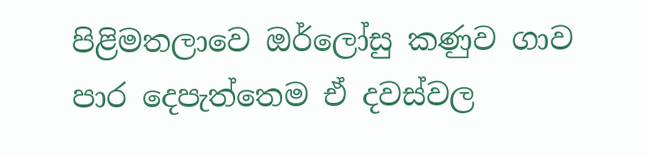පිළිමතලාවෙ ඔර්ලෝසු කණුව ගාව පාර දෙපැත්තෙම ඒ දවස්වල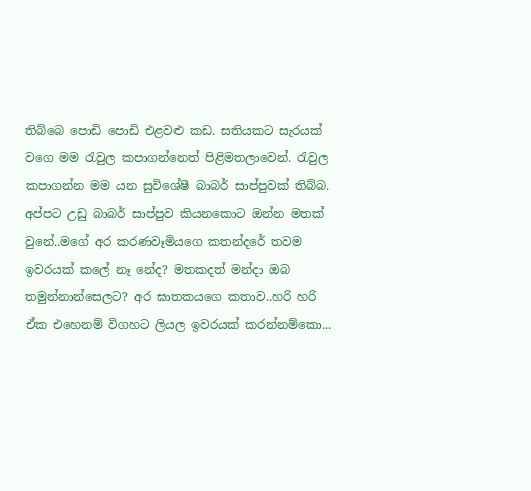තිබ්බෙ පොඩි පොඩි එළවළු කඩ. සතියකට සැරයක් වගෙ මම රැවුල කපාගන්නෙත් පිළිමතලාවෙන්. රැවුල කපාගන්න මම යන සුවිශේෂී බාබර් සාප්පුවක් තිබ්බ. අප්පට උඩු බාබර් සාප්පුව කියනකොට ඔන්න මතක් වුනේ..මගේ අර කරණවෑමියගෙ කතන්දරේ තවම ඉවරයක් කලේ නෑ නේද? මතකදත් මන්දා ඔබ තමුන්නාන්සෙලට? අර ඝාතකයගෙ කතාව..හරි හරි ඒක එහෙනම් විගහට ලියල ඉවරයක් කරන්නම්කො...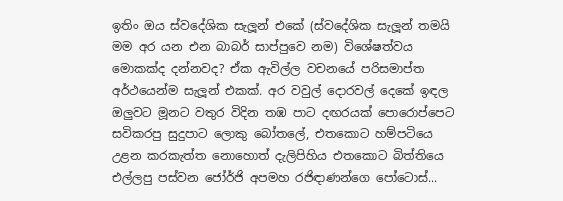ඉතිං ඔය ස්වදේශික සැලූන් එකේ (ස්වදේශික සැලූන් තමයි මම අර යන එන බාබර් සාප්පුවෙ නම) විශේෂත්වය මොකක්ද දන්නවද? ඒක ඇවිල්ල වචනයේ පරිසමාප්ත අර්ථයෙන්ම සැලූන් එකක්. අර වවුල් දොරවල් දෙකේ ඉඳල ඔලුවට මූනට වතුර විදින තඹ පාට දඟරයක් පොරොප්පෙට සවිකරපු සුදුපාට ලොකු බෝතලේ, එතකොට හම්පටියෙ උළන කරකැත්ත නොහොත් දැලිපිහිය එතකොට බිත්තියෙ එල්ලපු පස්වන ජෝර්ජි අපමහ රජිඳාණන්ගෙ පෝටොස්...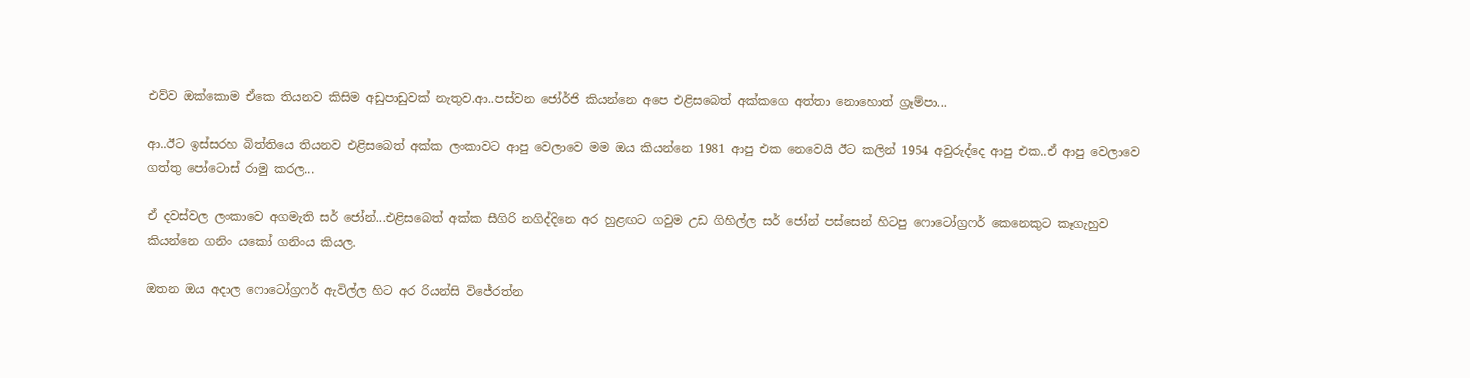එව්ව ඔක්කොම ඒකෙ තියනව කිසිම අඩුපාඩුවක් නැතුව.ආ..පස්වන ජෝර්ජි කියන්නෙ අපෙ එළිසබෙත් අක්කගෙ අත්තා නොහොත් ග්‍රෑම්පා...

ආ..ඊට ඉස්සරහ බිත්තියෙ තියනව එළිසබෙත් අක්ක ලංකාවට ආපු වෙලාවෙ මම ඔය කියන්නෙ 1981 ආපු එක නෙවෙයි ඊට කලින් 1954 අවුරුද්දෙ ආපු එක..ඒ ආපු වෙලාවෙ ගත්තු පෝටොස් රාමු කරල...

ඒ දවස්වල ලංකාවෙ අගමැති සර් ජෝන්...එළිසබෙත් අක්ක සීගිරි නගිද්දිනෙ අර හුළඟට ගවුම උඩ ගිහිල්ල සර් ජෝන් පස්සෙන් හිටපු ෆොටෝග්‍රෆර් කෙනෙකුට කෑගැහුව කියන්නෙ ගනිං යකෝ ගනිංය කියල.

ඔතන ඔය අදාල ෆොටෝග්‍රෆර් ඇවිල්ල හිට අර රියන්සි විජේරත්න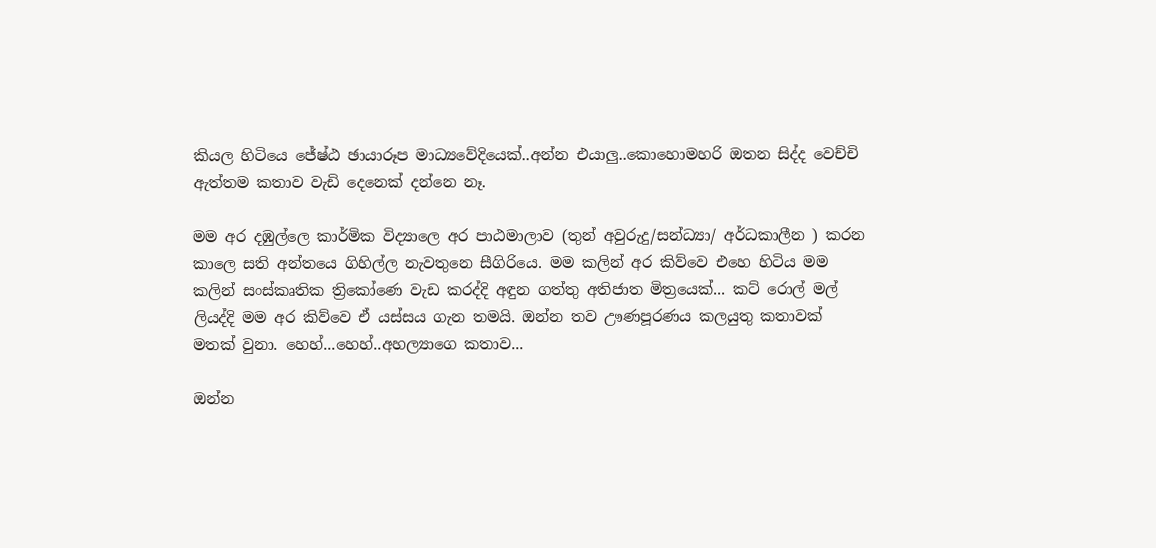කියල හිටියෙ ජේෂ්ඨ ඡායාරූප මාධ්‍යවේදියෙක්..අන්න එයාලු..කොහොමහරි ඔතන සිද්ද වෙච්චි ඇත්තම කතාව වැඩි දෙනෙක් දන්නෙ නෑ.

මම අර දඹුල්ලෙ කාර්මික විද්‍යාලෙ අර පාඨමාලාව (තුන් අවුරුදු/සන්ධ්‍යා/ අර්ධකාලීන ) කරන කාලෙ සති අන්තයෙ ගිහිල්ල නැවතුනෙ සීගිරියෙ. මම කලින් අර කිව්වෙ එහෙ හිටිය මම කලින් සංස්කෘතික ත්‍රිකෝණෙ වැඩ කරද්දි අඳුන ගත්තු අතිජාත මිත්‍රයෙක්... කට් රොල් මල් ලියද්දි මම අර කිව්වෙ ඒ යස්සය ගැන තමයි. ඔන්න තව ඌණපූරණය කලයුතු කතාවක් මතක් වුනා. හෙහ්...හෙහ්..අහල්‍යාගෙ කතාව...

ඔන්න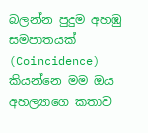බලන්න පුදුම අහඹු සමපාතයක් (Coincidence) කියන්නෙ මම ඔය අහල්‍යාගෙ කතාව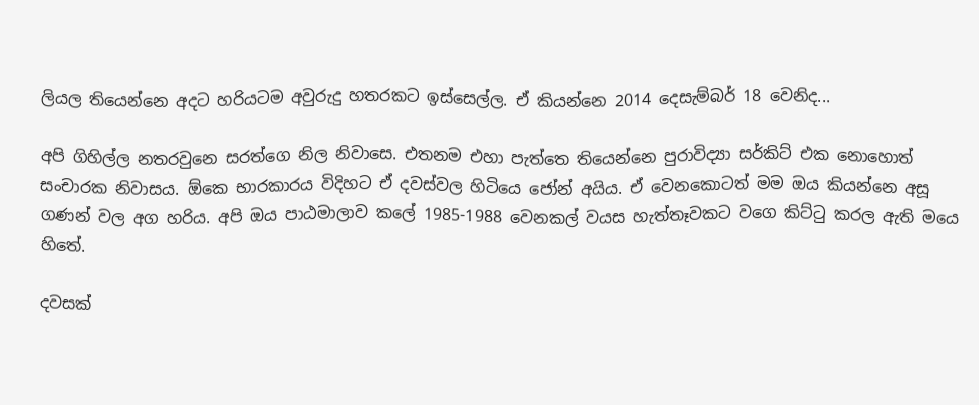ලියල තියෙන්නෙ අදට හරියටම අවුරුදු හතරකට ඉස්සෙල්ල. ඒ කියන්නෙ 2014 දෙසැම්බර් 18 වෙනිද...

අපි ගිහිල්ල නතරවුනෙ සරත්ගෙ නිල නිවාසෙ. එතනම එහා පැත්තෙ තියෙන්නෙ පුරාවිද්‍යා සර්කිට් එක නොහොත් සංචාරක නිවාසය. ඕකෙ භාරකාරය විදිහට ඒ දවස්වල හිටියෙ ජෝන් අයිය. ඒ වෙනකොටත් මම ඔය කියන්නෙ අසූ ගණන් වල අග හරිය. අපි ඔය පාඨමාලාව කලේ 1985-1988 වෙනකල් වයස හැත්තෑවකට වගෙ කිට්ටු කරල ඇති මයෙ හිතේ.

දවසක්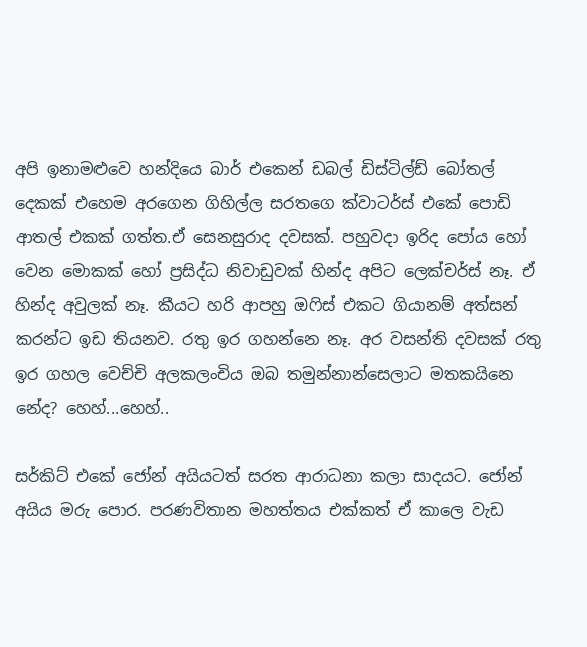අපි ඉනාමළුවෙ හන්දියෙ බාර් එකෙන් ඩබල් ඩිස්ටිල්ඩ් බෝතල් දෙකක් එහෙම අරගෙන ගිහිල්ල සරතගෙ ක්වාටර්ස් එකේ පොඩි ආතල් එකක් ගත්ත.ඒ සෙනසුරාද දවසක්. පහුවදා ඉරිද පෝය හෝ වෙන මොකක් හෝ ප්‍රසිද්ධ නිවාඩුවක් හින්ද අපිට ලෙක්චර්ස් නෑ. ඒ හින්ද අවුලක් නෑ. කීයට හරි ආපහු ඔෆිස් එකට ගියානම් අත්සන් කරන්ට ඉඩ තියනව. රතු ඉර ගහන්නෙ නෑ. අර වසන්ති දවසක් රතු ඉර ගහල වෙච්චි අලකලංචිය ඔබ තමුන්නාන්සෙලාට මතකයිනෙ නේද? හෙහ්...හෙහ්..

සර්කිට් එකේ ජෝන් අයියටත් සරත ආරාධනා කලා සාදයට. ජෝන් අයිය මරු පොර. පරණවිතාන මහත්තය එක්කත් ඒ කාලෙ වැඩ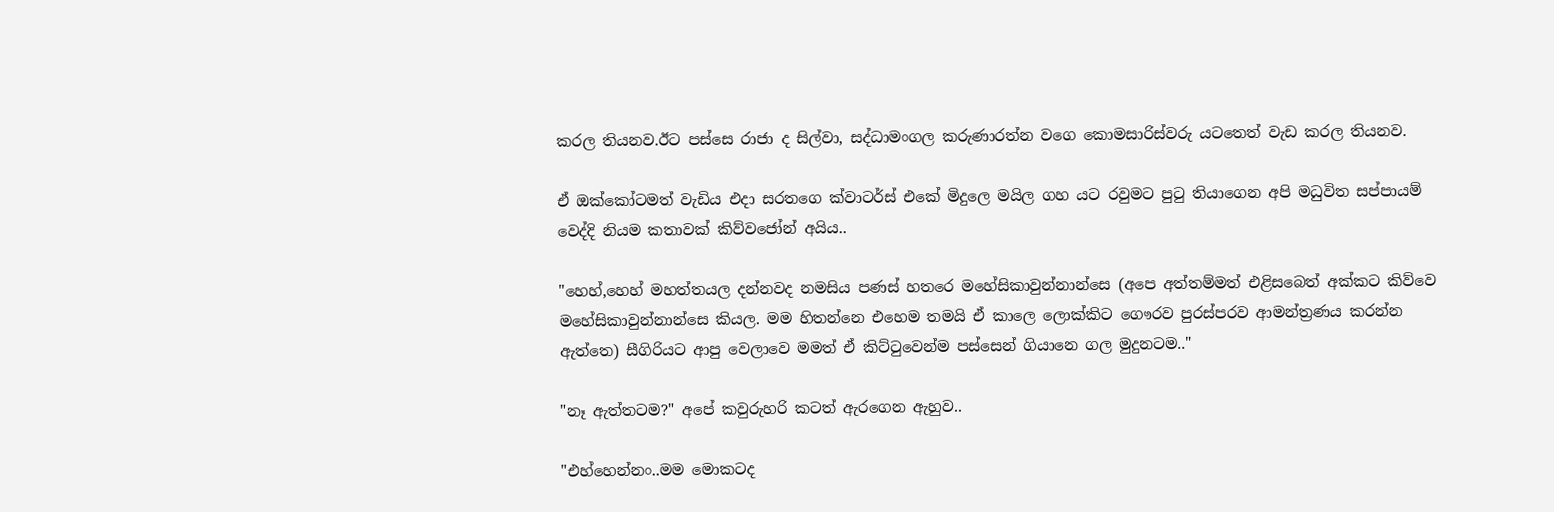කරල තියනව.ඊට පස්සෙ රාජා ද සිල්වා, සද්ධාමංගල කරුණාරත්න වගෙ කොමසාරිස්වරු යටතෙත් වැඩ කරල තියනව.

ඒ ඔක්කෝටමත් වැඩිය එදා සරතගෙ ක්වාටර්ස් එකේ මිදුලෙ මයිල ගහ යට රවුමට පුටු තියාගෙන අපි මධුවිත සප්පායම් වෙද්දි නියම කතාවක් කිව්වජෝන් අයිය..

"හෙහ්,හෙහ් මහත්තයල දන්නවද නමසිය පණස් හතරෙ මහේසිකාවුන්නාන්සෙ (අපෙ අත්තම්මත් එළිසබෙත් අක්කට කිව්වෙ මහේසිකාවුන්නාන්සෙ කියල. මම හිතන්නෙ එහෙම තමයි ඒ කාලෙ ලොක්කිට ගෞරව පුරස්පරව ආමන්ත්‍රණය කරන්න ඇත්තෙ) සීගිරියට ආපු වෙලාවෙ මමත් ඒ කිට්ටුවෙන්ම පස්සෙන් ගියානෙ ගල මුදුනටම.."

"නෑ ඇත්තටම?" අපේ කවුරුහරි කටත් ඇරගෙන ඇහුව..

"එහ්හෙන්නං..මම මොකටද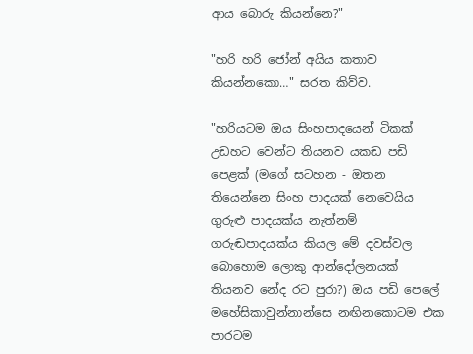ආය බොරු කියන්නෙ?"

"හරි හරි ජෝන් අයිය කතාව කියන්නකො…" සරත කිව්ව.

"හරියටම ඔය සිංහපාදයෙන් ටිකක් උඩහට වෙන්ට තියනව යකඩ පඩි පෙළක් (මගේ සටහන - ඔතන තියෙන්නෙ සිංහ පාදයක් නෙවෙයිය ගුරුළු පාදයක්ය නැත්නම් ගරුඬපාදයක්ය කියල මේ දවස්වල බොහොම ලොකු ආන්දෝලනයක් තියනව නේද රට පුරා?) ඔය පඩි පෙලේ මහේසිකාවුන්නාන්සෙ නඟිනකොටම එක පාරටම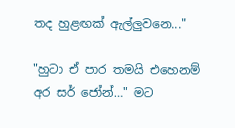තද හුළඟක් ඇල්ලුවනෙ..."

"හුටා ඒ පාර තමයි එහෙනම් අර සර් ජෝන්…" මට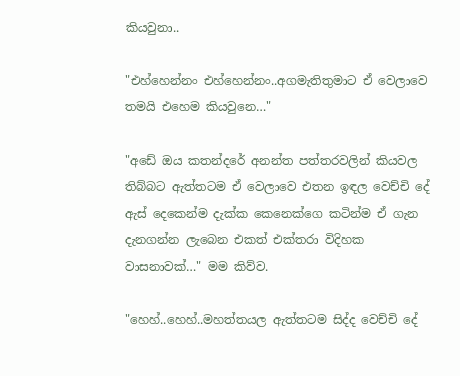කියවුනා..

"එහ්හෙන්නං එහ්හෙන්නං..අගමැතිතුමාට ඒ වෙලාවෙ තමයි එහෙම කියවුනෙ…"

"අඩේ ඔය කතන්දරේ අනන්ත පත්තරවලින් කියවල තිබ්බට ඇත්තටම ඒ වෙලාවෙ එතන ඉඳල වෙච්චි දේ ඇස් දෙකෙන්ම දැක්ක කෙනෙක්ගෙ කටින්ම ඒ ගැන දැනගන්න ලැබෙන එකත් එක්තරා විදිහක වාසනාවක්…" මම කිව්ව.

"හෙහ්..හෙහ්..මහත්තයල ඇත්තටම සිද්ද වෙච්චි දේ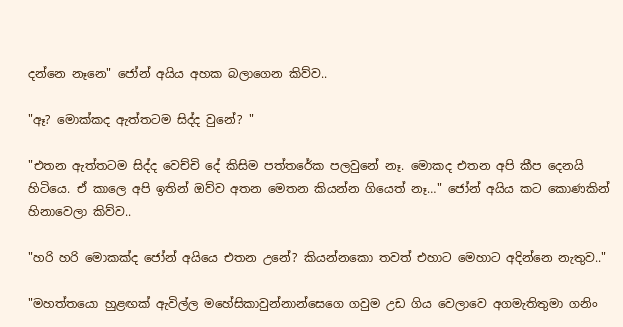දන්නෙ නෑනෙ" ජෝන් අයිය අහක බලාගෙන කිව්ව..

"ඈ? මොක්කද ඇත්තටම සිද්ද වුනේ? "

"එතන ඇත්තටම සිද්ද වෙච්චි දේ කිසිම පත්තරේක පලවුනේ නෑ. මොකද එතන අපි කීප දෙනයි හිටියෙ. ඒ කාලෙ අපි ඉතින් ඔව්ව අතන මෙතන කියන්න ගියෙත් නෑ…" ජෝන් අයිය කට කොණකින් හිනාවෙලා කිව්ව..

"හරි හරි මොකක්ද ජෝන් අයියෙ එතන උනේ? කියන්නකො තවත් එහාට මෙහාට අදින්නෙ නැතුව.."

"මහත්තයො හුළඟක් ඇවිල්ල මහේසිකාවුන්නාන්සෙගෙ ගවුම උඩ ගිය වෙලාවෙ අගමැතිතුමා ගනිං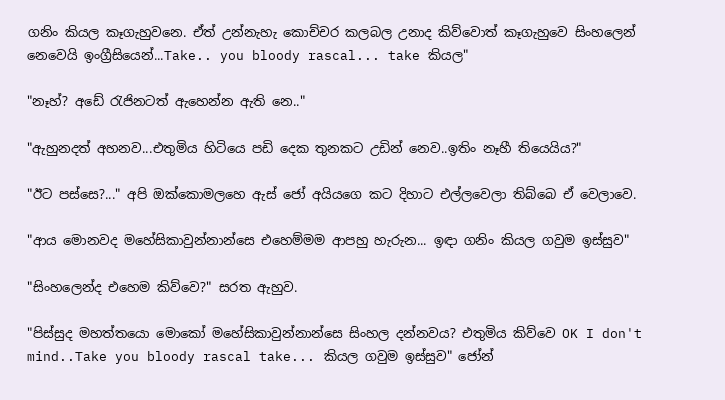ගනිං කියල කෑගැහුවනෙ. ඒත් උන්නැහැ කොච්චර කලබල උනාද කිව්වොත් කෑගැහුවෙ සිංහලෙන් නෙවෙයි ඉංග්‍රීසියෙන්...Take.. you bloody rascal... take කියල"

"නෑහ්? අඩේ රැජිනටත් ඇහෙන්න ඇති නෙ.."

"ඇහුනදත් අහනව...එතුමිය හිටියෙ පඩි දෙක තුනකට උඩින් නෙව..ඉතිං නෑහී තියෙයිය?"

"ඊට පස්සෙ?..." අපි ඔක්කොමලහෙ ඇස් ජෝ අයියගෙ කට දිහාට එල්ලවෙලා තිබ්බෙ ඒ වෙලාවෙ.

"ආය මොනවද මහේසිකාවුන්නාන්සෙ එහෙම්මම ආපහු හැරුන... ඉඳා ගනිං කියල ගවුම ඉස්සුව"

"සිංහලෙන්ද එහෙම කිව්වෙ?" සරත ඇහුව.

"පිස්සුද මහත්තයො මොකෝ මහේසිකාවුන්නාන්සෙ සිංහල දන්නවය? එතුමිය කිව්වෙ OK I don't mind..Take you bloody rascal take... කියල ගවුම ඉස්සුව" ජෝන්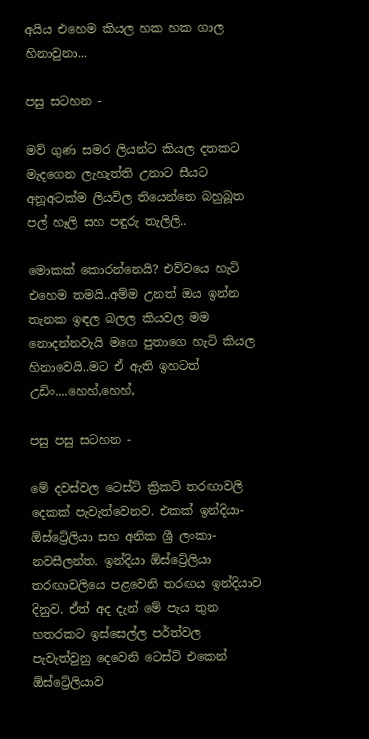අයිය එහෙම කියල හක හක ගාල හිනාවුනා...

පසු සටහන -

මව් ගුණ සමර ලියන්ට කියල දතකට මැදගෙන ලැහැත්ති උනාට සීයට අනූඅටක්ම ලියවිල තියෙන්නෙ බහුබූත පල් හෑලි සහ පඳුරු තැලිලි..

මොකක් කොරන්නෙයි? එව්වයෙ හැටි එහෙම තමයි..අම්ම උනත් ඔය ඉන්න තැනක ඉඳල බලල කියවල මම නොදන්නවැයි මගෙ පුතාගෙ හැටි කියල හිනාවෙයි..මට ඒ ඇති ඉහටත් උඩිං....හෙහ්,හෙහ්,

පසු පසු සටහන -

මේ දවස්වල ටෙස්ට් ක්‍රිකට් තරඟාවලි දෙකක් පැවැත්වෙනව. එකක් ඉන්දියා-ඕස්ට්‍රේලියා සහ අනික ශ්‍රී ලංකා-නවසීලන්ත. ඉන්දියා ඕස්ට්‍රේලියා තරඟාවලියෙ පළවෙනි තරඟය ඉන්දියාව දිනුව. ඒත් අද දැන් මේ පැය තුන හතරකට ඉස්සෙල්ල පර්ත්වල පැවැත්වුනු දෙවෙනි ටෙස්ට් එකෙන් ඕස්ට්‍රේලියාව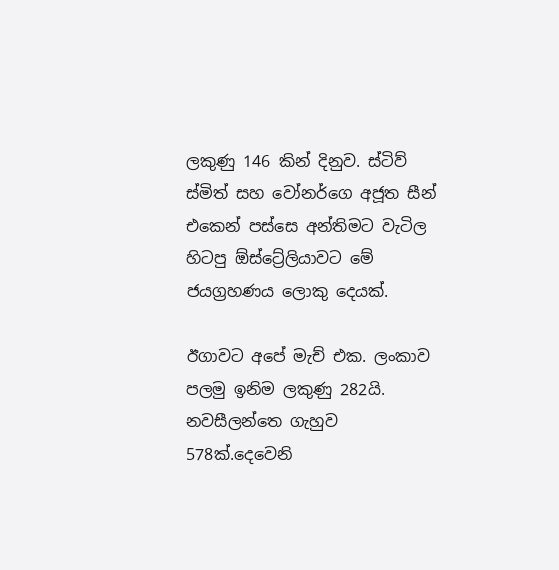ලකුණු 146 කින් දිනුව. ස්ටිව් ස්මිත් සහ වෝනර්ගෙ අජූත සීන් එකෙන් පස්සෙ අන්තිමට වැටිල හිටපු ඕස්ට්‍රේලියාවට මේ ජයග්‍රහණය ලොකු දෙයක්.

ඊගාවට අපේ මැච් එක. ලංකාව පලමු ඉනිම ලකුණු 282යි. නවසීලන්තෙ ගැහුව 578ක්.දෙවෙනි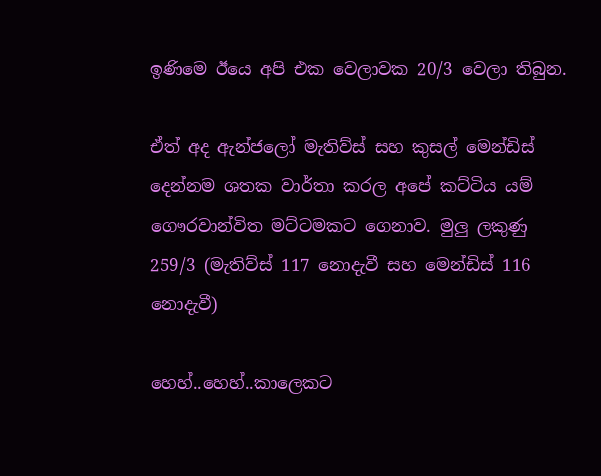ඉණිමෙ ඊයෙ අපි එක වෙලාවක 20/3 වෙලා තිබුන.

ඒත් අද ඇන්ජලෝ මැතිව්ස් සහ කුසල් මෙන්ඩිස් දෙන්නම ශතක වාර්තා කරල අපේ කට්ටිය යම් ගෞරවාන්විත මට්ටමකට ගෙනාව. මුලු ලකුණු 259/3 (මැතිව්ස් 117 නොදැවී සහ මෙන්ඩිස් 116 නොදැවී)

හෙහ්..හෙහ්..කාලෙකට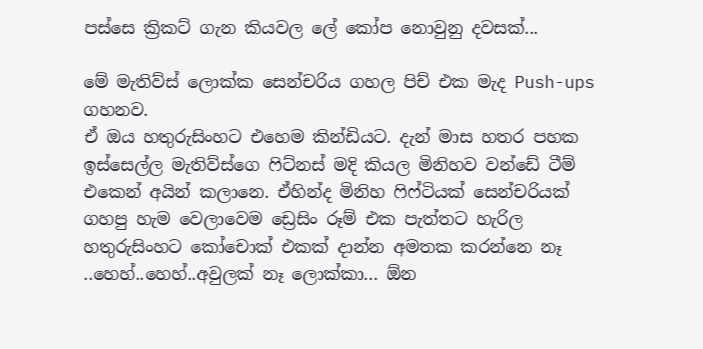පස්සෙ ක්‍රිකට් ගැන කියවල ලේ කෝප නොවුනු දවසක්...

මේ මැතිව්ස් ලොක්ක සෙන්චරිය ගහල පිච් එක මැද Push-ups ගහනව.
ඒ ඔය හතුරුසිංහට එහෙම කින්ඩියට. දැන් මාස හතර පහක
ඉස්සෙල්ල මැතිව්ස්ගෙ ෆිට්නස් මදි කියල මිනිහව වන්ඩේ ටීම්
එකෙන් අයින් කලානෙ. ඒහින්ද මිනිහ ෆිෆ්ටියක් සෙන්චරියක්
ගහපු හැම වෙලාවෙම ඩ්‍රෙසිං රූම් එක පැත්තට හැරිල
හතුරුසිංහට කෝචොක් එකක් දාන්න අමතක කරන්නෙ නෑ
..හෙහ්..හෙහ්..අවුලක් නෑ ලොක්කා... ඕන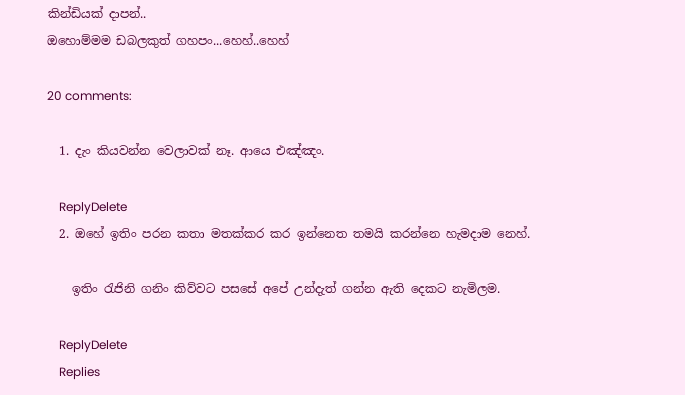කින්ඩියක් දාපන්..
ඔහොම්මම ඩබලකුත් ගහපං...හෙහ්..හෙහ්

20 comments:

  1. දැං කියවන්න වෙලාවක් නෑ. ආයෙ එඤ්ඤං.

    ReplyDelete
  2. ඔහේ ඉතිං පරන කතා මතක්කර කර ඉන්නෙත තමයි කරන්නෙ හැමදාම නෙහ්.

    ඉතිං රැජිනි ගනිං කිව්වට පසසේ අපේ උන්දැත් ගන්න ඇති දෙකට නැමිලම.

    ReplyDelete
    Replies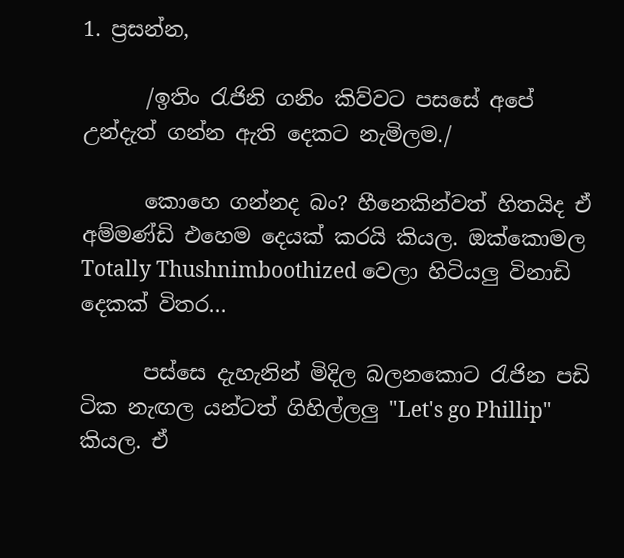1. ප්‍රසන්න,

      /ඉතිං රැජිනි ගනිං කිව්වට පසසේ අපේ උන්දැත් ගන්න ඇති දෙකට නැමිලම./

      කොහෙ ගන්නද බං? හීනෙකින්වත් හිතයිද ඒ අම්මණ්ඩි එහෙම දෙයක් කරයි කියල. ඔක්කොමල Totally Thushnimboothized වෙලා හිටියලු විනාඩි දෙකක් විතර...

      පස්සෙ දැහැනින් මිදිල බලනකොට රැජින පඩි ටික නැඟල යන්ටත් ගිහිල්ලලු "Let's go Phillip" කියල. ඒ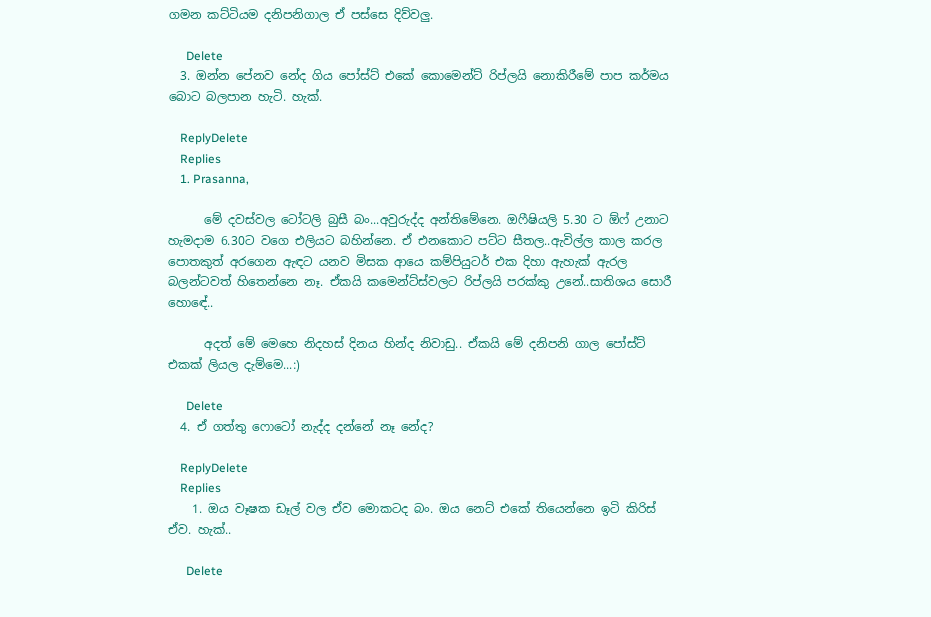ගමන කට්ටියම දනිපනිගාල ඒ පස්සෙ දිව්වලු.

      Delete
  3. ඔන්න පේනව නේද ගිය පෝස්ට් එකේ කොමෙන්ට් රිප්ලයි නොකිරීමේ පාප කර්මය බොට බලපාන හැටි. හැක්.

    ReplyDelete
    Replies
    1. Prasanna,

      මේ දවස්වල ටෝටලි බුසී බං...අවුරුද්ද අන්තිමේනෙ. ඔෆීෂියලි 5.30 ට ඕෆ් උනාට හැමදාම 6.30ට වගෙ එලියට බහින්නෙ. ඒ එනකොට පට්ට සීතල..ඇවිල්ල කාල කරල පොතකුත් අරගෙන ඇඳට යනව මිසක ආයෙ කම්පියුටර් එක දිහා ඇහැක් ඇරල බලන්ටවත් හිතෙන්නෙ නෑ. ඒකයි කමෙන්ට්ස්වලට රිප්ලයි පරක්කු උනේ..සාතිශය සොරී හොඳේ..

      අදත් මේ මෙහෙ නිදහස් දිනය හින්ද නිවාඩු.. ඒකයි මේ දනිපනි ගාල පෝස්ට් එකක් ලියල දැම්මෙ...:)

      Delete
  4. ඒ ගත්තු ෆොටෝ නැද්ද දන්නේ නෑ නේද?

    ReplyDelete
    Replies
    1. ඔය වෑෂක ඩෑල් වල ඒව මොකටද බං. ඔය නෙට් එකේ තියෙන්නෙ ඉටි කිරිස් ඒව. හැක්..

      Delete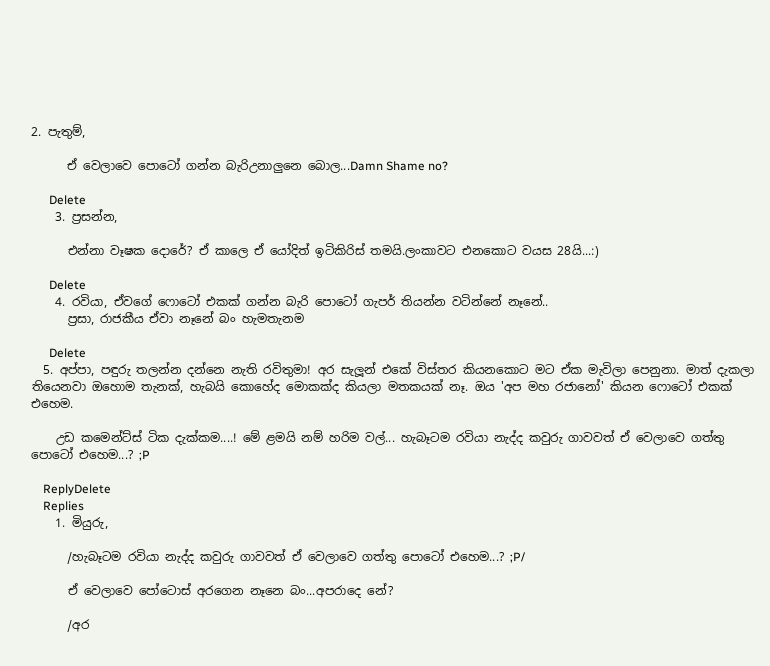2. පැතුම්,

      ඒ වෙලාවෙ පොටෝ ගන්න බැරිඋනාලුනෙ බොල...Damn Shame no?

      Delete
    3. ප්‍රසන්න,

      එන්නා වෑෂක දොරේ? ඒ කාලෙ ඒ යෝදිත් ඉටිකිරිස් තමයි.ලංකාවට එනකොට වයස 28යි...:)

      Delete
    4. රවියා, ඒවගේ ෆොටෝ එකක් ගන්න බැරි පොටෝ ගැපර් තියන්න වටින්නේ නෑනේ..
      ප්‍රසා, රාජකීය ඒවා නෑනේ බං හැමතැනම

      Delete
  5. අප්පා, පඳුරු තලන්න දන්නෙ නැති රවිතුමා! අර සැලූන් එකේ විස්තර කියනකොට මට ඒක මැවිලා පෙනුනා. මාත් දැකලා තියෙනවා ඔහොම තැනක්, හැබයි කොහේද මොකක්ද කියලා මතකයක් නෑ. ඔය 'අප මහ රජානෝ' කියන ෆොටෝ එකක් එහෙම.

    උඩ කමෙන්ට්ස් ටික දැක්කම....! මේ ළමයි නම් හරිම වල්... හැබෑටම රවියා නැද්ද කවුරු ගාවවත් ඒ වෙලාවෙ ගත්තු පොටෝ එහෙම...? ;P

    ReplyDelete
    Replies
    1. මියුරු,

      /හැබෑටම රවියා නැද්ද කවුරු ගාවවත් ඒ වෙලාවෙ ගත්තු පොටෝ එහෙම...? ;P/

      ඒ වෙලාවෙ පෝටොස් අරගෙන නෑනෙ බං...අපරාදෙ නේ?

      /අර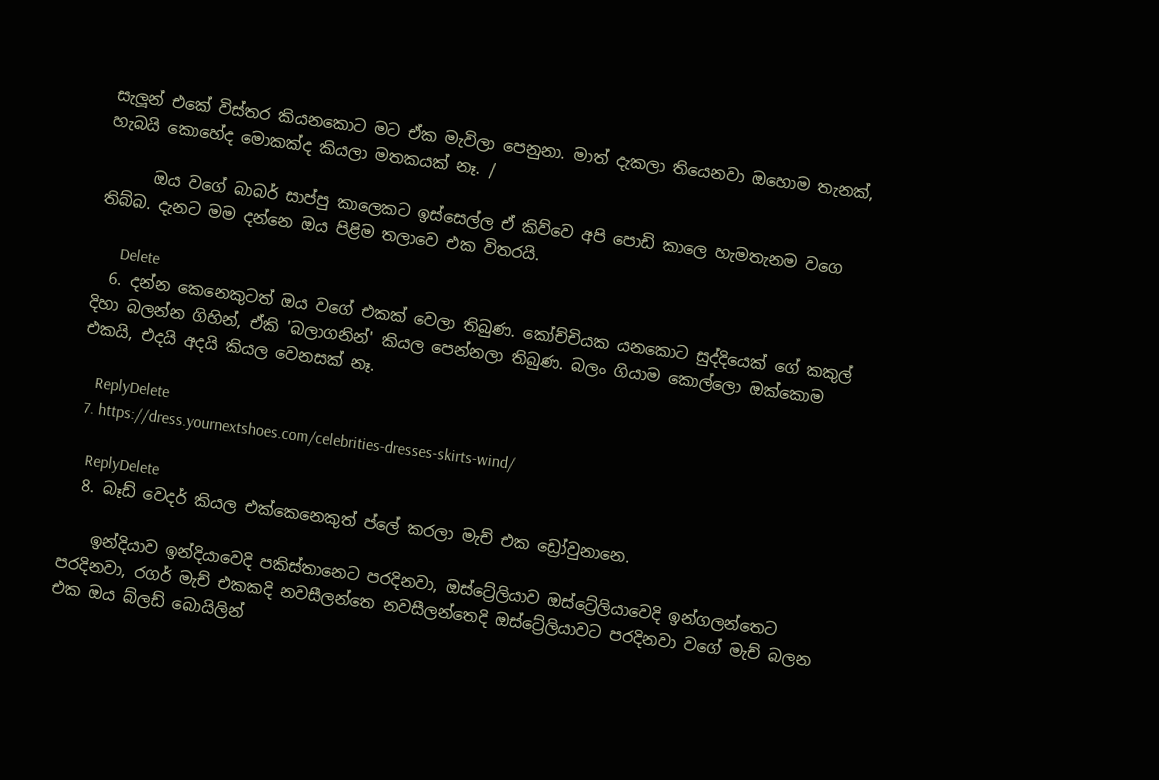සැලූන් එකේ විස්තර කියනකොට මට ඒක මැවිලා පෙනුනා. මාත් දැකලා තියෙනවා ඔහොම තැනක්, හැබයි කොහේද මොකක්ද කියලා මතකයක් නෑ. /

      ඔය වගේ බාබර් සාප්පු කාලෙකට ඉස්සෙල්ල ඒ කිව්වෙ අපි පොඩි කාලෙ හැමතැනම වගෙ තිබ්බ. දැනට මම දන්නෙ ඔය පිළිම තලාවෙ එක විතරයි.

      Delete
  6. දන්න කෙනෙකුටත් ඔය වගේ එකක් වෙලා තිබුණ. කෝච්චියක යනකොට සුද්දියෙක් ගේ කකුල් දිහා බලන්න ගිහින්, ඒකි 'බලාගනින්' කියල පෙන්නලා තිබුණ. බලං ගියාම කොල්ලො ඔක්කොම එකයි, එදයි අදයි කියල වෙනසක් නෑ.

    ReplyDelete
  7. https://dress.yournextshoes.com/celebrities-dresses-skirts-wind/

    ReplyDelete
  8. බෑඩ් වෙදර් කියල එක්කෙනෙකුත් ප්ලේ කරලා මැච් එක ඩ්‍රෝවුනානෙ.

    ඉන්දියාව ඉන්දියාවෙදි පකිස්තානෙට පරදිනවා, ඔස්ට්‍රේලියාව ඔස්ට්‍රේලියාවෙදි ඉන්ගලන්තෙට පරදිනවා, රගර් මැච් එකකදි නවසීලන්තෙ නවසීලන්තෙදි ඔස්ට්‍රේලියාවට පරදිනවා වගේ මැච් බලන එක ඔය බ්ලඩ් බොයිලින්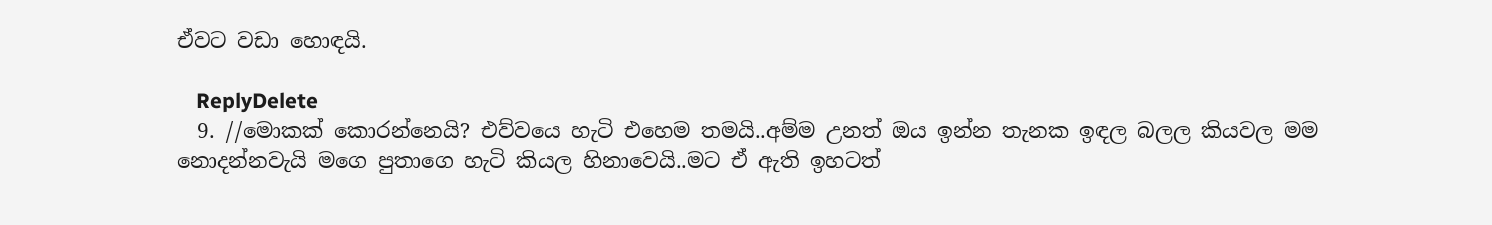ඒවට වඩා හොඳයි.

    ReplyDelete
  9. //මොකක් කොරන්නෙයි? එව්වයෙ හැටි එහෙම තමයි..අම්ම උනත් ඔය ඉන්න තැනක ඉඳල බලල කියවල මම නොදන්නවැයි මගෙ පුතාගෙ හැටි කියල හිනාවෙයි..මට ඒ ඇති ඉහටත්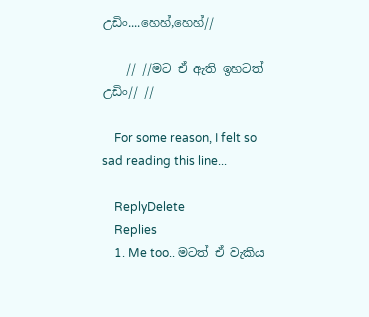උඩිං....හෙහ්,හෙහ්//

    // //මට ඒ ඇති ඉහටත් උඩිං// //

    For some reason, I felt so sad reading this line...

    ReplyDelete
    Replies
    1. Me too.. මටත් ඒ වැකිය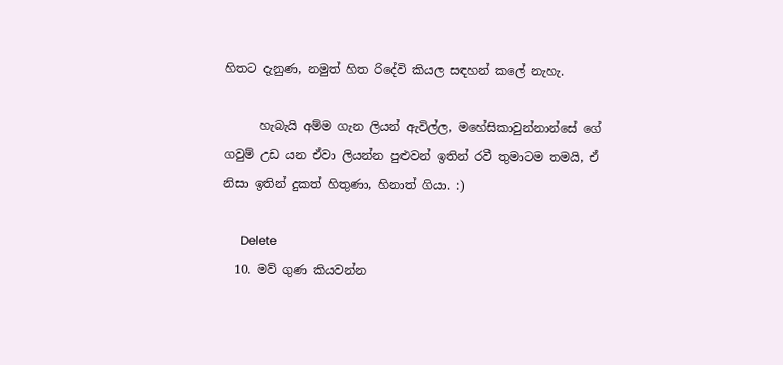හිතට දැනුණ, නමුත් හිත රිදේවි කියල සඳහන් කලේ නැහැ.

      හැබැයි අම්ම ගැන ලියන් ඇවිල්ල, මහේසිකාවුන්නාන්සේ ගේ ගවුම් උඩ යන ඒවා ලියන්න පුළුවන් ඉතින් රවී තුමාටම තමයි, ඒ නිසා ඉතින් දුකත් හිතුණා, හිනාත් ගියා. :)

      Delete
  10. මව් ගුණ කියවන්න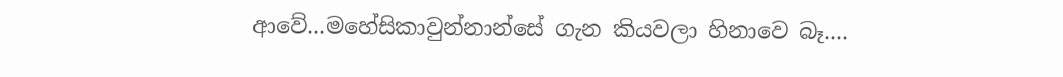ආවේ...මහේසිකාවුන්නාන්සේ ගැන කියවලා හිනාවෙ බෑ....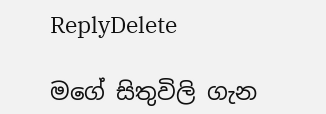ReplyDelete

මගේ සිතුවිලි ගැන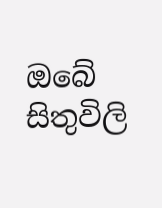ඔබේ සිතුවිලි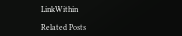LinkWithin

Related Posts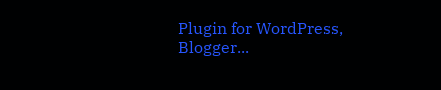Plugin for WordPress, Blogger...